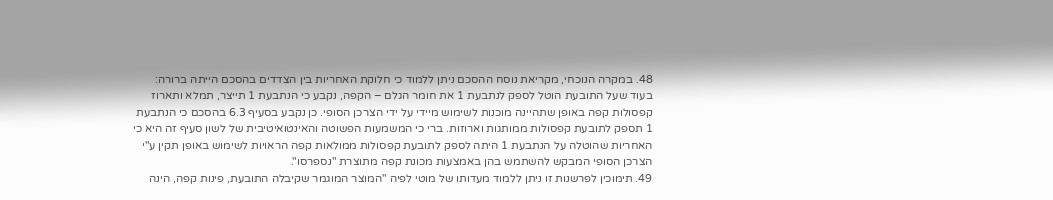48. במקרה הנוכחי, מקריאת נוסח ההסכם ניתן ללמוד כי חלוקת האחריות בין הצדדים בהסכם הייתה ברורה: בעוד שעל התובעת הוטל לספק לנתבעת 1 את חומר הגלם – הקפה, נקבע כי הנתבעת 1 תייצר, תמלא ותארוז קפסולות קפה באופן שתהיינה מוכנות לשימוש מיידי על ידי הצרכן הסופי. כן נקבע בסעיף 6.3 בהסכם כי הנתבעת 1 תספק לתובעת קפסולות ממותגות וארוזות. ברי כי המשמעות הפשוטה והאינטואיטיבית של לשון סעיף זה היא כי האחריות שהוטלה על הנתבעת 1 היתה לספק לתובעת קפסולות ממולאות קפה הראויות לשימוש באופן תקין ע"י הצרכן הסופי המבקש להשתמש בהן באמצעות מכונת קפה מתוצרת "נספרסו".
49. תימוכין לפרשנות זו ניתן ללמוד מעדותו של מוטי לפיה "המוצר המוגמר שקיבלה התובעת, פינות קפה, הינה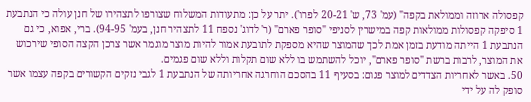קפסולה ארוזה וממולאת בקפה" (עמ' 73, ש' 20-21 לפרו'). יתר על כן: מתעודות המשלוח שצורפו לתצהירו של חנן עולה כי הנתבעת 1 סיפקה קפסולות ממולאות קפה במישרין לסניפי "סופר פארם" (ר' לדוג' נספח 11 לתצהיר חנן, בעמ' 94-95). ברי, אפוא, כי גם הנתבעת 1 הייתה מודעת בזמן אמת לכך שהמוצר שהיא מספקת לתובעת אמור להיות מוצר מוגמר אשר צרכן הקצה הסופי שירכוש את המוצר, לרבות ברשת "סופר פארם", יוכל להשתמש בו ללא שום תקלות וללא שום פגמים.
50. באשר לאחריות הצדדים למוצר פגום: בסעיף 11 בהסכם הוחרגה אחריותה של הנתבעת 1 לגבי נזקים הקשורים בקפה עצמו אשר סופק לה על ידי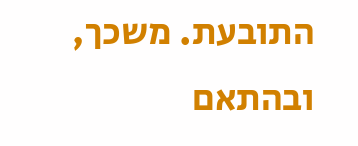התובעת. משכך, ובהתאם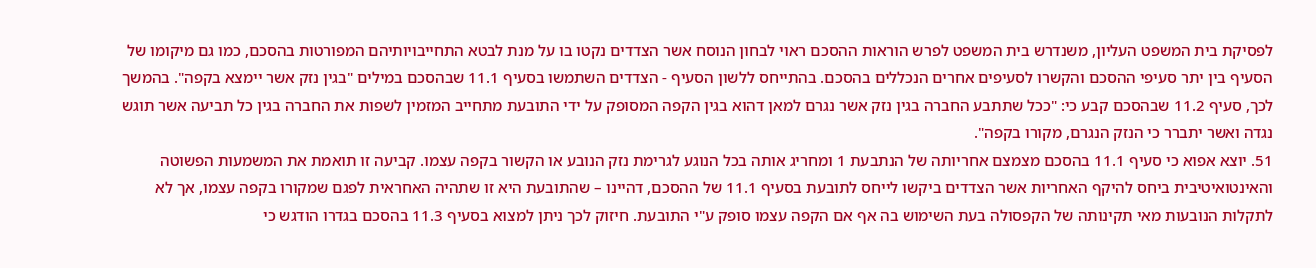לפסיקת בית המשפט העליון, משנדרש בית המשפט לפרש הוראות ההסכם ראוי לבחון הנוסח אשר הצדדים נקטו בו על מנת לבטא התחייבויותיהם המפורטות בהסכם, כמו גם מיקומו של הסעיף בין יתר סעיפי ההסכם והקשרו לסעיפים אחרים הנכללים בהסכם. בהתייחס ללשון הסעיף - הצדדים השתמשו בסעיף 11.1 שבהסכם במילים "בגין נזק אשר יימצא בקפה". בהמשך לכך, סעיף 11.2 שבהסכם קבע כי: "ככל שתתבע החברה בגין נזק אשר נגרם למאן דהוא בגין הקפה המסופק על ידי התובעת מתחייב המזמין לשפות את החברה בגין כל תביעה אשר תוגש נגדה ואשר יתברר כי הנזק הנגרם, מקורו בקפה".
51. יוצא אפוא כי סעיף 11.1 בהסכם מצמצם אחריותה של הנתבעת 1 ומחריג אותה בכל הנוגע לגרימת נזק הנובע או הקשור בקפה עצמו. קביעה זו תואמת את המשמעות הפשוטה והאינטואיטיבית ביחס להיקף האחריות אשר הצדדים ביקשו לייחס לתובעת בסעיף 11.1 של ההסכם, דהיינו – שהתובעת היא זו שתהיה האחראית לפגם שמקורו בקפה עצמו, אך לא לתקלות הנובעות מאי תקינותה של הקפסולה בעת השימוש בה אף אם הקפה עצמו סופק ע"י התובעת. חיזוק לכך ניתן למצוא בסעיף 11.3 בהסכם בגדרו הודגש כי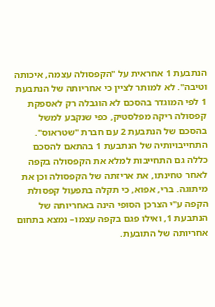הנתבעת 1 אחראית על "הקפסולה עצמה, איכותה וטיבה". לא למותר לציין כי אחריותה של הנתבעת 1 לפי המוגדר בהסכם לא הוגבלה רק לאספקת קפסולה ריקה מפלסטיק, כפי שנקבע למשל בהסכם של הנתבעת 2 עם חברת "שטראוס". התחייבויותיה של הנתבעת 1 בהתאם להסכם כללה גם התחייבות למלא את הקפסולה בקפה לאחר טחינתו, את אריזתה של הקפסולה וכן את מיתוגה. ברי, אפוא, כי תקלה בתפעול קפסולת הקפה ע"י הצרכן הסופי הינה באחריותה של הנתבעת 1, ואילו פגם בקפה עצמו– נמצא בתחום אחריותה של התובעת.